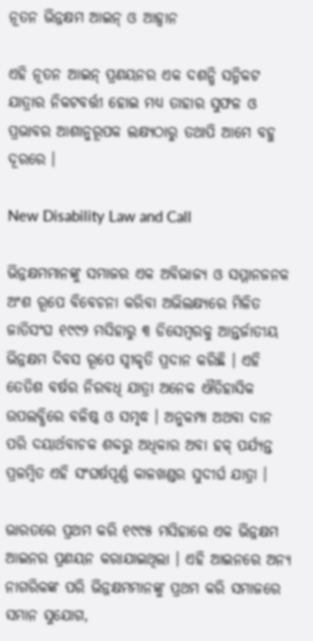ନୂତନ ଭିନ୍ନକ୍ଷମ ଆଇନ୍ ଓ ଆହ୍ୱାନ

ଏହି ନୂତନ ଆଇନ୍ ପ୍ରଣୟନର ଏକ ଦଶନ୍ଧି ସନ୍ନିକଟ ଯାତ୍ରାର ନିକଟବର୍ତ୍ତୀ ହୋଇ ମଧ୍ୟ ତାହାର ସୁଫଳ ଓ ପ୍ରଭାବର ଆଶାନୁରୂପକ ଲକ୍ଷ୍ୟଠାରୁ ତଥାପି ଆମେ ବହୁ ଦୂରରେ ।

New Disability Law and Call

ଭିନ୍ନକ୍ଷମମାନଙ୍କୁ ସମାଜର ଏକ ଅବିଭାଜ୍ୟ ଓ ସମ୍ମାନଜନକ ଅଂଶ ରୂପେ ବିବେଚନା କରିବା ଅଭିଲକ୍ଷ୍ୟରେ ମିଳିତ ଜାତିସଂଘ ୧୯୯୨ ମସିହାରୁ ୩ ଡିସେମ୍ବରକୁ ଆନ୍ତର୍ଜାତୀୟ ଭିନ୍ନକ୍ଷମ ଦିବସ ରୂପେ ସ୍ୱୀକୃତି ପ୍ରଦାନ କରିଛି । ଏହି ତେତିଶ ବର୍ଷର ନିରବଧି ଯାତ୍ରା ଅନେକ ଐତିହାସିକ ଉପଲବ୍ଧିରେ ବଳିଷ୍ଠ ଓ ସମୃଦ୍ଧ । ଅନୁକମ୍ପା ଅଥବା ଦାନ ପରି ଦୟାର୍ଥବାଚକ ଶବ୍ଦରୁ ଅଧିକାର ଅବା ହକ୍ ପର୍ଯ୍ୟନ୍ତ ପ୍ରଳମ୍ବିତ ଏହି ସଂଘର୍ଷପୂର୍ଣ୍ଣ କାଳଖଣ୍ଡର ସୁଦୀର୍ଘ ଯାତ୍ରା ।

ଭାରତରେ ପ୍ରଥମ କରି ୧୯୯୫ ମସିହାରେ ଏକ ଭିନ୍ନକ୍ଷମ ଆଇନର ପ୍ରଣୟନ କରାଯାଇଥିଲା । ଏହି ଆଇନରେ ଅନ୍ୟ ନାଗରିକଙ୍କ ପରି ଭିନ୍ନକ୍ଷମମାନଙ୍କୁ ପ୍ରଥମ କରି ସମାଜରେ ସମାନ ସୁଯୋଗ,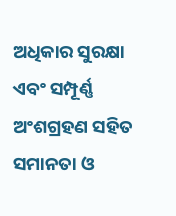ଅଧିକାର ସୁରକ୍ଷା ଏବଂ ସମ୍ପୂର୍ଣ୍ଣ ଅଂଶଗ୍ରହଣ ସହିତ ସମାନତା ଓ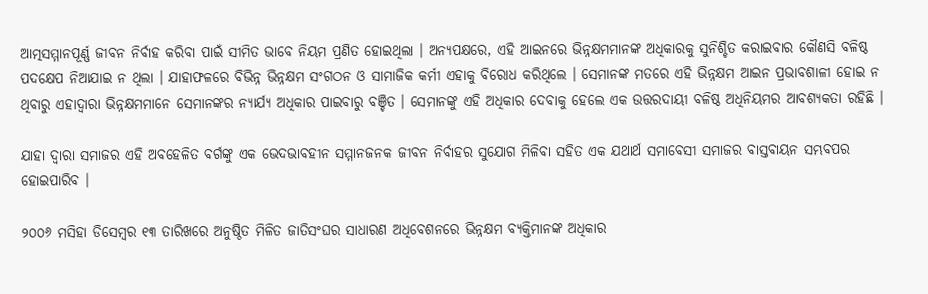ଆତ୍ମସମ୍ମାନପୂର୍ଣ୍ଣ ଜୀବନ ନିର୍ବାହ କରିବା ପାଇଁ ସୀମିତ ଭାବେ ନିୟମ ପ୍ରଣିତ ହୋଇଥିଲା । ଅନ୍ୟପକ୍ଷରେ, ଏହି ଆଇନରେ ଭିନ୍ନକ୍ଷମମାନଙ୍କ ଅଧିକାରକୁ ସୁନିଶ୍ଚିତ କରାଇବାର କୌଣସି ବଳିଷ୍ଠ ପଦକ୍ଷେପ ନିଆଯାଇ ନ ଥିଲା । ଯାହାଫଳରେ ବିଭିନ୍ନ ଭିନ୍ନକ୍ଷମ ସଂଗଠନ ଓ ସାମାଜିକ କର୍ମୀ ଏହାକୁ ବିରୋଧ କରିଥିଲେ । ସେମାନଙ୍କ ମତରେ ଏହି ଭିନ୍ନକ୍ଷମ ଆଇନ ପ୍ରଭାବଶାଳୀ ହୋଇ ନ ଥିବାରୁ ଏହାଦ୍ୱାରା ଭିନ୍ନକ୍ଷମମାନେ ସେମାନଙ୍କର ନ୍ୟାର୍ଯ୍ୟ ଅଧିକାର ପାଇବାରୁ ବଞ୍ଚିତ । ସେମାନଙ୍କୁ ଏହି ଅଧିକାର ଦେବାକୁ ହେଲେ ଏକ ଉତ୍ତରଦାୟୀ ବଳିଷ୍ଠ ଅଧିନିୟମର ଆବଶ୍ୟକତା ରହିଛି ।

ଯାହା ଦ୍ୱାରା ସମାଜର ଏହି ଅବହେଳିତ ବର୍ଗଙ୍କୁ ଏକ ଭେଦଭାବହୀନ ସମ୍ମାନଜନକ ଜୀବନ ନିର୍ବାହର ସୁଯୋଗ ମିଳିବା ସହିତ ଏକ ଯଥାର୍ଥ ସମାବେସୀ ସମାଜର ବାସ୍ତବାୟନ ସମ୍ଭବପର ହୋଇପାରିବ ।

୨୦୦୬ ମସିହା ଡିସେମ୍ବର ୧୩ ତାରିଖରେ ଅନୁଷ୍ଠିତ ମିଳିତ ଜାତିସଂଘର ସାଧାରଣ ଅଧିବେଶନରେ ଭିନ୍ନକ୍ଷମ ବ୍ୟକ୍ତିମାନଙ୍କ ଅଧିକାର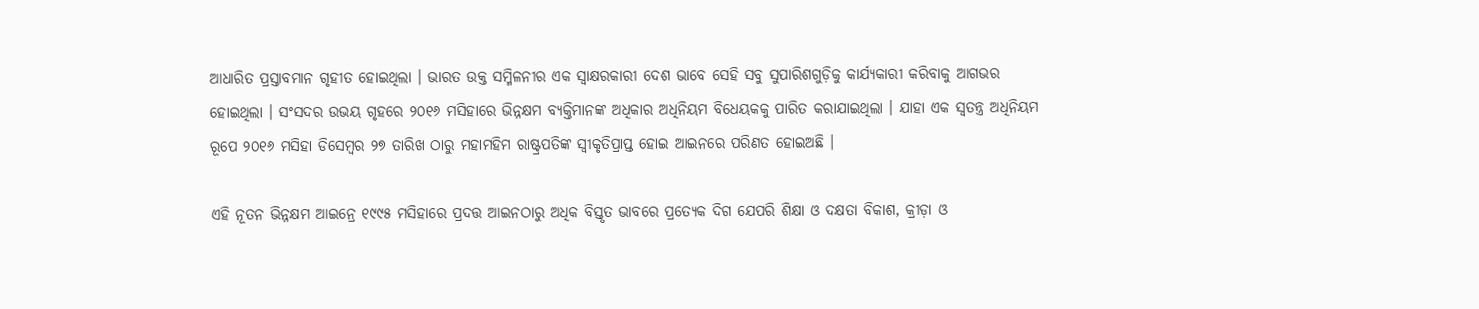ଆଧାରିତ ପ୍ରସ୍ତାବମାନ ଗୃହୀତ ହୋଇଥିଲା । ଭାରତ ଉକ୍ତ ସମ୍ମିଳନୀର ଏକ ସ୍ୱାକ୍ଷରକାରୀ ଦେଶ ଭାବେ ସେହି ସବୁ ସୁପାରିଶଗୁଡ଼ିକୁ କାର୍ଯ୍ୟକାରୀ କରିବାକୁ ଆଗଭର ହୋଇଥିଲା । ସଂସଦର ଉଭୟ ଗୃହରେ ୨୦୧୬ ମସିହାରେ ଭିନ୍ନକ୍ଷମ ବ୍ୟକ୍ତିମାନଙ୍କ ଅଧିକାର ଅଧିନିୟମ ବିଧେୟକକୁ ପାରିତ କରାଯାଇଥିଲା । ଯାହା ଏକ ସ୍ୱତନ୍ତ୍ର ଅଧିନିୟମ ରୂପେ ୨୦୧୬ ମସିହା ଡିସେମ୍ବର ୨୭ ତାରିଖ ଠାରୁ ମହାମହିମ ରାଷ୍ଟ୍ରପତିଙ୍କ ସ୍ୱୀକୃତିପ୍ରାପ୍ତ ହୋଇ ଆଇନରେ ପରିଣତ ହୋଇଅଛି ।

ଏହି ନୂତନ ଭିନ୍ନକ୍ଷମ ଆଇନ୍ରେ ୧୯୯୫ ମସିହାରେ ପ୍ରଦତ୍ତ ଆଇନଠାରୁ ଅଧିକ ବିସ୍ତୃତ ଭାବରେ ପ୍ରତ୍ୟେକ ଦିଗ ଯେପରି ଶିକ୍ଷା ଓ ଦକ୍ଷତା ବିକାଶ, କ୍ରୀଡ଼ା ଓ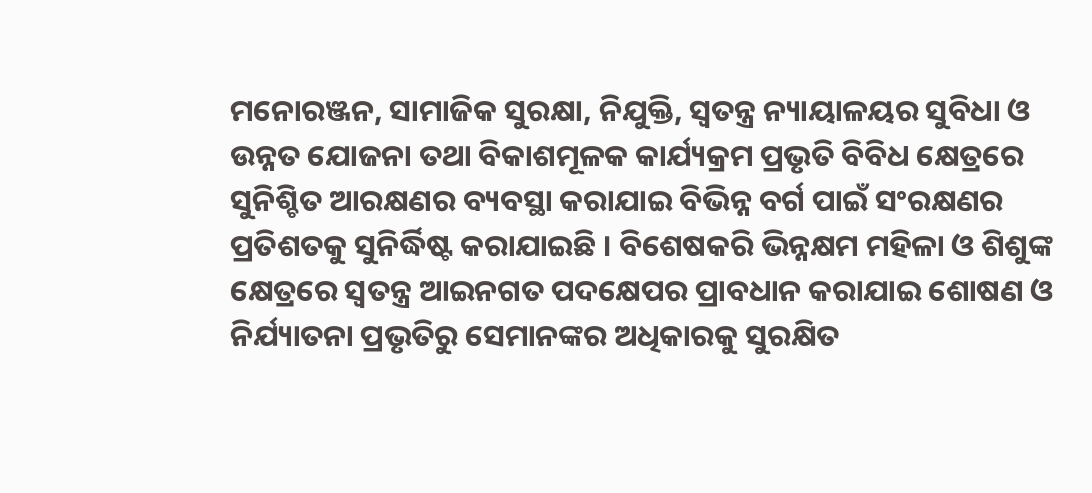ମନୋରଞ୍ଜନ, ସାମାଜିକ ସୁରକ୍ଷା, ନିଯୁକ୍ତି, ସ୍ୱତନ୍ତ୍ର ନ୍ୟାୟାଳୟର ସୁବିଧା ଓ ଉନ୍ନତ ଯୋଜନା ତଥା ବିକାଶମୂଳକ କାର୍ଯ୍ୟକ୍ରମ ପ୍ରଭୃତି ବିବିଧ କ୍ଷେତ୍ରରେ ସୁନିଶ୍ଚିତ ଆରକ୍ଷଣର ବ୍ୟବସ୍ଥା କରାଯାଇ ବିଭିନ୍ନ ବର୍ଗ ପାଇଁ ସଂରକ୍ଷଣର ପ୍ରତିଶତକୁ ସୁନିର୍ଦ୍ଧିଷ୍ଟ କରାଯାଇଛି । ବିଶେଷକରି ଭିନ୍ନକ୍ଷମ ମହିଳା ଓ ଶିଶୁଙ୍କ କ୍ଷେତ୍ରରେ ସ୍ୱତନ୍ତ୍ର ଆଇନଗତ ପଦକ୍ଷେପର ପ୍ରାବଧାନ କରାଯାଇ ଶୋଷଣ ଓ ନିର୍ଯ୍ୟାତନା ପ୍ରଭୃତିରୁ ସେମାନଙ୍କର ଅଧିକାରକୁ ସୁରକ୍ଷିତ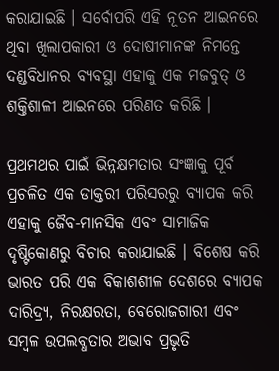କରାଯାଇଛି । ସର୍ବୋପରି ଏହି ନୂତନ ଆଇନରେ ଥିବା ଖିଲାପକାରୀ ଓ ଦୋଷୀମାନଙ୍କ ନିମନ୍ତେ ଦଣ୍ଡବିଧାନର ବ୍ୟବସ୍ଥା ଏହାକୁ ଏକ ମଜବୁତ୍ ଓ ଶକ୍ତିଶାଳୀ ଆଇନରେ ପରିଣତ କରିଛି ।

ପ୍ରଥମଥର ପାଇଁ ଭିନ୍ନକ୍ଷମତାର ସଂଜ୍ଞାକୁ ପୂର୍ବ ପ୍ରଚଳିତ ଏକ ଡାକ୍ତରୀ ପରିସରରୁ ବ୍ୟାପକ କରି ଏହାକୁ ଜୈବ-ମାନସିକ ଏବଂ ସାମାଜିକ ଦୃଷ୍ଟିକୋଣରୁ ବିଚାର କରାଯାଇଛି । ବିଶେଷ କରି ଭାରତ ପରି ଏକ ବିକାଶଶୀଳ ଦେଶରେ ବ୍ୟାପକ ଦାରିଦ୍ର୍ୟ, ନିରକ୍ଷରତା, ବେରୋଜଗାରୀ ଏବଂ ସମ୍ବଳ ଉପଲବ୍ଧତାର ଅଭାବ ପ୍ରଭୃତି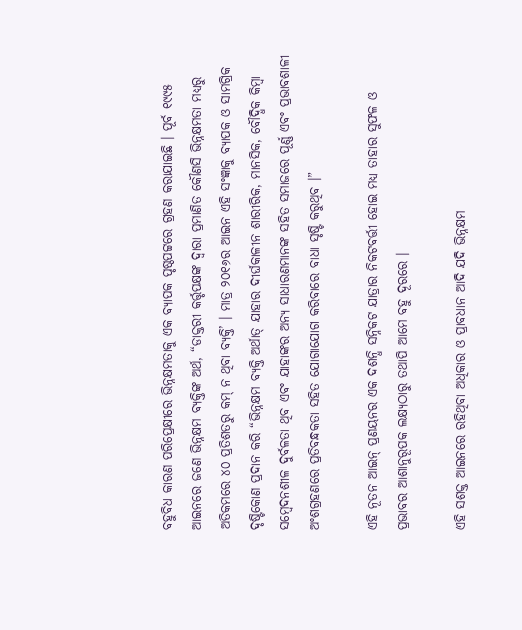ବହୁବିଧ କାରଣ ପରିପ୍ରେକ୍ଷୀରେ ଭିନ୍ନକ୍ଷମତାକୁ ଏକ ବ୍ୟାପକ ପୃଷ୍ଠପଟ୍ଟରେ ଗ୍ରହଣ କରାଯାଇଛି । ପୂର୍ବ ୧୯୯୫ ଆଇନରେ ଜଣେ ଭିନ୍ନକ୍ଷମ ବ୍ୟକ୍ତିଙ୍କ ଅର୍ଥ, “ଡାକ୍ତରୀ କର୍ତ୍ତୃପକ୍ଷଙ୍କ ଦ୍ୱାରା ପ୍ରମାଣିତ କୌଣସି ଭିନ୍ନକ୍ଷମତା ମଧ୍ୟରୁ ଅତିକମରେ ୪୦ ପ୍ରତିଶତରୁ କମ୍ ନ ଥିବା ବ୍ୟକ୍ତି’ । ମାତ୍ର ୨୦୧୬ର ଆଇନ ଏହି ସଂଜ୍ଞାକୁ ବ୍ୟାପକ ଓ ସାମଗ୍ରିକ ଦୃଷ୍ଟିକୋଣ ପ୍ରଦାନ କରି “ଭିନ୍ନକ୍ଷମ ବ୍ୟକ୍ତି ଅର୍ଥାତ୍ ଯାହାର ଦୀର୍ଘକାଳୀନ ଶାରୀରିକ, ମାନସିକ, ବୌଦ୍ଧିକ କିମ୍ବା ସମ୍ବେଦନଶୀଳ ଦୁର୍ବଳତା ଥିବ ଏବଂ ଯାହାଙ୍କର ଅନ୍ୟ ସାଧାରଣମାନଙ୍କ ସହିତ ସମାଜରେ ପୂର୍ଣ୍ଣ ଏବଂ ପ୍ରଭାବଶାଳୀ ଅଂଶଗ୍ରହଣରେ ପ୍ରତିବନ୍ଧକତା ସହିତ ଯୋଗାଯୋଗ କରିବାରେ ବାଧା ସୃଷ୍ଟି କରୁଥିବ ।”

ଏହି ନୂତନ ଆଇନ୍ ପ୍ରଣୟନର ଏକ ଦଶନ୍ଧି ସନ୍ନିକଟ ଯାତ୍ରାର ନିକଟବର୍ତ୍ତୀ ହୋଇ ମଧ୍ୟ ତାହାର ସୁଫଳ ଓ ପ୍ରଭାବର ଆଶାନୁରୂପକ ଲକ୍ଷ୍ୟଠାରୁ ତଥାପି ଆମେ ବହୁ ଦୂରରେ ।

ଏହି ସଶକ୍ତ ଆଇନରେ ରହିଥିବା ଅଧିକାର ଓ ପ୍ରାବଧାନ ଆଦି ଯଦି ଭିନ୍ନକ୍ଷମ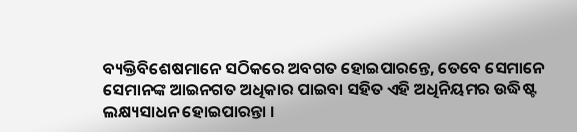ବ୍ୟକ୍ତିବିଶେଷମାନେ ସଠିକରେ ଅବଗତ ହୋଇପାରନ୍ତେ, ତେବେ ସେମାନେ ସେମାନଙ୍କ ଆଇନଗତ ଅଧିକାର ପାଇବା ସହିତ ଏହି ଅଧିନିୟମର ଉଦ୍ଧିଷ୍ଟ ଲକ୍ଷ୍ୟସାଧନ ହୋଇପାରନ୍ତା ।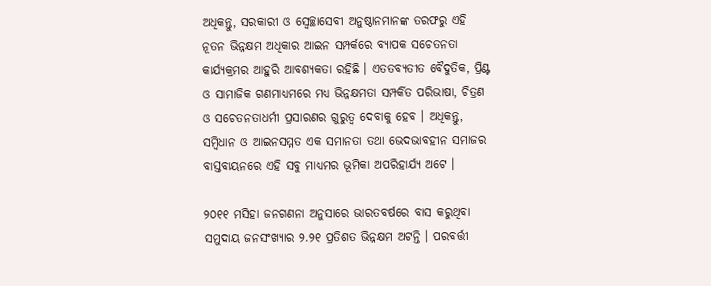ଅଧିକନ୍ତୁ, ସରକାରୀ ଓ ସ୍ୱେଚ୍ଛାସେବୀ ଅନୁଷ୍ଠାନମାନଙ୍କ ତରଫରୁ ଏହି ନୂତନ ଭିନ୍ନକ୍ଷମ ଅଧିକାର ଆଇନ ସମ୍ପର୍କରେ ବ୍ୟାପକ ସଚେତନତା କାର୍ଯ୍ୟକ୍ରମର ଆହୁରି ଆବଶ୍ୟକତା ରହିଛି । ଏତତବ୍ୟତୀତ ବୈଦୁତିକ, ପ୍ରିଣ୍ଟ ଓ ସାମାଜିକ ଗଣମାଧ୍ୟମରେ ମଧ୍ୟ ଭିନ୍ନକ୍ଷମତା ସମ୍ପର୍କିତ ପରିଭାଷା, ଚିତ୍ରଣ ଓ ସଚେତନତାଧର୍ମୀ ପ୍ରସାରଣର ଗୁରୁତ୍ୱ ଦେବାକୁ ହେବ । ଅଧିକନ୍ତୁ, ସମ୍ବିଧାନ ଓ ଆଇନସମ୍ମତ ଏକ ସମାନତା ତଥା ଭେଦଭାବହୀନ ସମାଜର ବାସ୍ତବାୟନରେ ଏହି ସବୁ ମାଧ୍ୟମର ଭୂମିକା ଅପରିହାର୍ଯ୍ୟ ଅଟେ ।

୨୦୧୧ ମସିହା ଜନଗଣନା ଅନୁସାରେ ଭାରତବର୍ଷରେ ବାସ କରୁଥିବା ସମୁଦାୟ ଜନସଂଖ୍ୟାର ୨.୨୧ ପ୍ରତିଶତ ଭିନ୍ନକ୍ଷମ ଅଟନ୍ତି । ପରବର୍ତ୍ତୀ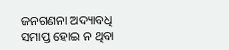ଜନଗଣନା ଅଦ୍ୟାବଧି ସମାପ୍ତ ହୋଇ ନ ଥିବା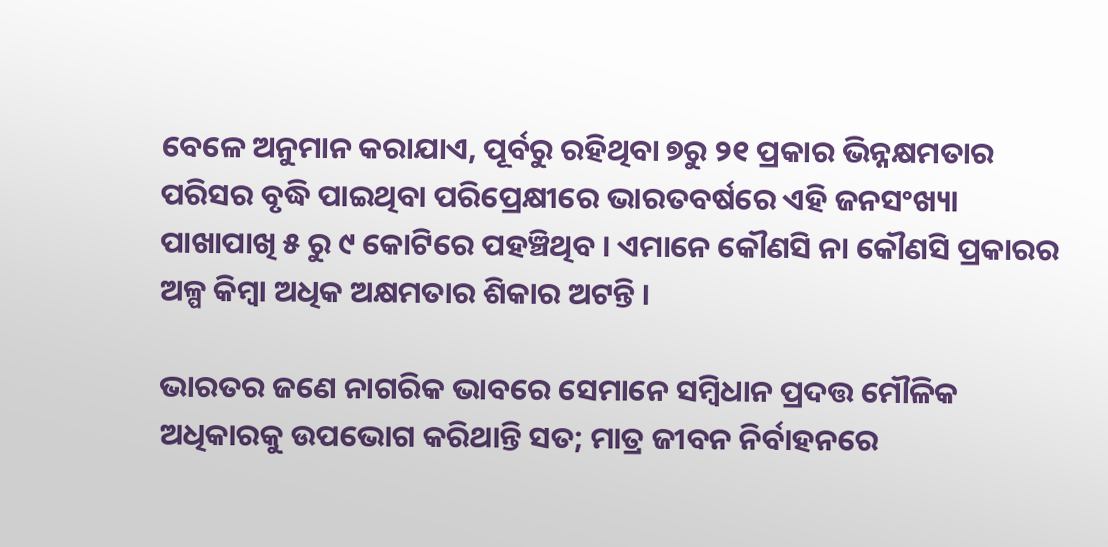ବେଳେ ଅନୁମାନ କରାଯାଏ, ପୂର୍ବରୁ ରହିଥିବା ୭ରୁ ୨୧ ପ୍ରକାର ଭିନ୍ନକ୍ଷମତାର ପରିସର ବୃଦ୍ଧି ପାଇଥିବା ପରିପ୍ରେକ୍ଷୀରେ ଭାରତବର୍ଷରେ ଏହି ଜନସଂଖ୍ୟା ପାଖାପାଖି ୫ ରୁ ୯ କୋଟିରେ ପହଞ୍ଚିଥିବ । ଏମାନେ କୌଣସି ନା କୌଣସି ପ୍ରକାରର ଅଳ୍ପ କିମ୍ବା ଅଧିକ ଅକ୍ଷମତାର ଶିକାର ଅଟନ୍ତି ।

ଭାରତର ଜଣେ ନାଗରିକ ଭାବରେ ସେମାନେ ସମ୍ବିଧାନ ପ୍ରଦତ୍ତ ମୌଳିକ ଅଧିକାରକୁ ଉପଭୋଗ କରିଥାନ୍ତି ସତ; ମାତ୍ର ଜୀବନ ନିର୍ବାହନରେ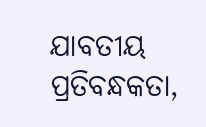ଯାବତୀୟ ପ୍ରତିବନ୍ଧକତା,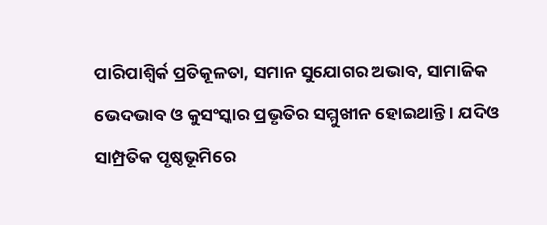ପାରିପାଶ୍ୱିର୍କ ପ୍ରତିକୂଳତା, ସମାନ ସୁଯୋଗର ଅଭାବ, ସାମାଜିକ ଭେଦଭାବ ଓ କୁସଂସ୍କାର ପ୍ରଭୃତିର ସମ୍ମୁଖୀନ ହୋଇଥାନ୍ତି । ଯଦିଓ ସାମ୍ପ୍ରତିକ ପୃଷ୍ଠଭୂମିରେ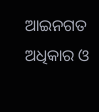ଆଇନଗତ ଅଧିକାର ଓ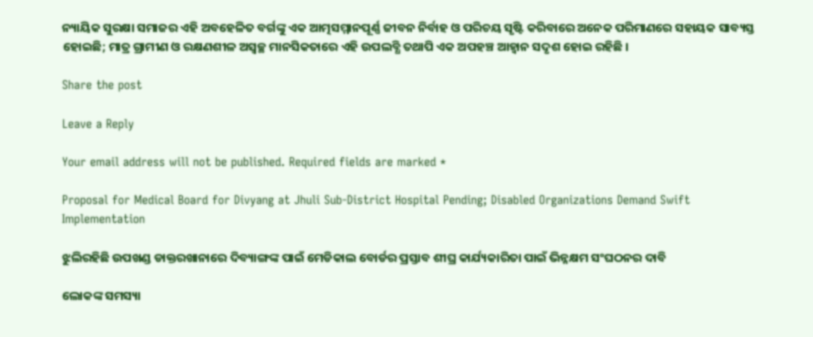ନ୍ୟାୟିକ ସୁରକ୍ଷା ସମାଜର ଏହି ଅବହେଳିତ ବର୍ଗଙ୍କୁ ଏକ ଆତ୍ମସମ୍ମାନପୂର୍ଣ୍ଣ ଜୀବନ ନିର୍ବାହ ଓ ପରିଚୟ ସୃଷ୍ଟି କରିବାରେ ଅନେକ ପରିମାଣରେ ସହାୟକ ସାବ୍ୟସ୍ତ ହୋଇଛି; ମାତ୍ର ଗ୍ରାମୀଣ ଓ ରକ୍ଷଣଶୀଳ ଅସ୍ୱଚ୍ଛ ମାନସିକତାରେ ଏହି ଉପଲବ୍ଧି ତଥାପି ଏକ ଅପହଞ୍ଚ ଆହ୍ୱାନ ସଦୃଶ ହୋଇ ରହିଛି ।

Share the post

Leave a Reply

Your email address will not be published. Required fields are marked *

Proposal for Medical Board for Divyang at Jhuli Sub-District Hospital Pending; Disabled Organizations Demand Swift Implementation

ଝୁଲିରହିଛି ଉପଖଣ୍ଡ ଡାକ୍ତରଖାନାରେ ଦିବ୍ୟାଙ୍ଗଙ୍କ ପାଇଁ ମେଡିକାଲ ବୋର୍ଡର ପ୍ରସ୍ତାବ ଶୀଘ୍ର କାର୍ଯ୍ୟକାରିତା ପାଇଁ ଭିନ୍ନକ୍ଷମ ସଂଘଠନର ଦାବି

ଲୋକଙ୍କ ସମସ୍ୟା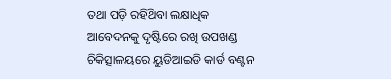ତଥା ପଡ଼ି ରହିଥ‌ିବା ଲକ୍ଷାଧିକ ଆବେଦନକୁ ଦୃଷ୍ଟିରେ ରଖି ଉପଖଣ୍ଡ ଚିକିତ୍ସାଳୟରେ ୟୁଡିଆଇଡି କାର୍ଡ ବଣ୍ଟନ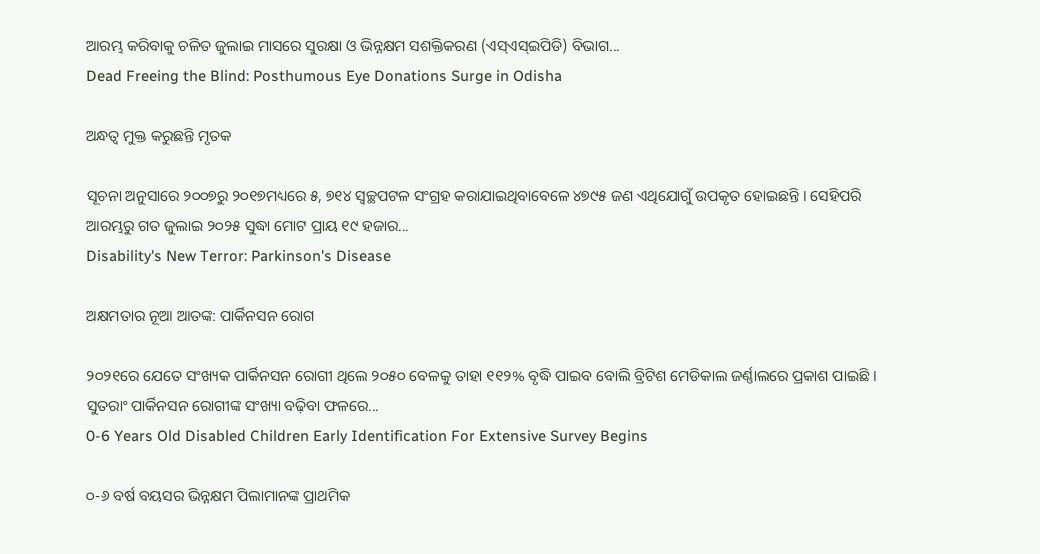ଆରମ୍ଭ କରିବାକୁ ଚଳିତ ଜୁଲାଇ ମାସରେ ସୁରକ୍ଷା ଓ ଭିନ୍ନକ୍ଷମ ସଶକ୍ତିକରଣ ‌(ଏସ୍ଏସ୍‌ଇପିଡି) ବିଭାଗ...
Dead Freeing the Blind: Posthumous Eye Donations Surge in Odisha

ଅନ୍ଧତ୍ୱ ମୁକ୍ତ କରୁଛନ୍ତି ମୃତକ

ସୂଚନା ଅନୁସାରେ ୨୦୦୭ରୁ ୨୦୧୭ମଧ୍ୟରେ ୫, ୭୧୪ ସ୍ଵଚ୍ଛପଟଳ ସଂଗ୍ରହ କରାଯାଇଥିବାବେଳେ ୪୭୯୫ ଜଣ ଏଥିଯୋଗୁଁ ଉପକୃତ ହୋଇଛନ୍ତି । ସେହିପରି ଆରମ୍ଭରୁ ଗତ ଜୁଲାଇ ୨୦୨୫ ସୁଦ୍ଧା ମୋଟ ପ୍ରାୟ ୧୯ ହଜାର...
Disability's New Terror: Parkinson's Disease

ଅକ୍ଷମତାର ନୂଆ ଆତଙ୍କ: ପାର୍କିନସନ ରୋଗ

୨୦୨୧ରେ ଯେତେ ସଂଖ୍ୟକ ପାର୍କିନସନ ରୋଗୀ ଥିଲେ ୨୦୫୦ ବେଳକୁ ତାହା ୧୧୨% ବୃଦ୍ଧି ପାଇବ ବୋଲି ବ୍ରିଟିଶ ମେଡିକାଲ ଜର୍ଣ୍ଣାଲରେ ପ୍ରକାଶ ପାଇଛି । ସୁତରାଂ ପାର୍କିନସନ ରୋଗୀଙ୍କ ସଂଖ୍ୟା ବଢ଼ିବା ଫଳରେ...
0-6 Years Old Disabled Children Early Identification For Extensive Survey Begins

୦-୬ ବର୍ଷ ବୟସର ଭିନ୍ନକ୍ଷମ ପିଲାମାନଙ୍କ ପ୍ରାଥମିକ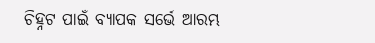ଚିହ୍ନଟ ପାଇଁ ବ୍ୟାପକ ସର୍ଭେ ଆରମ୍ଭ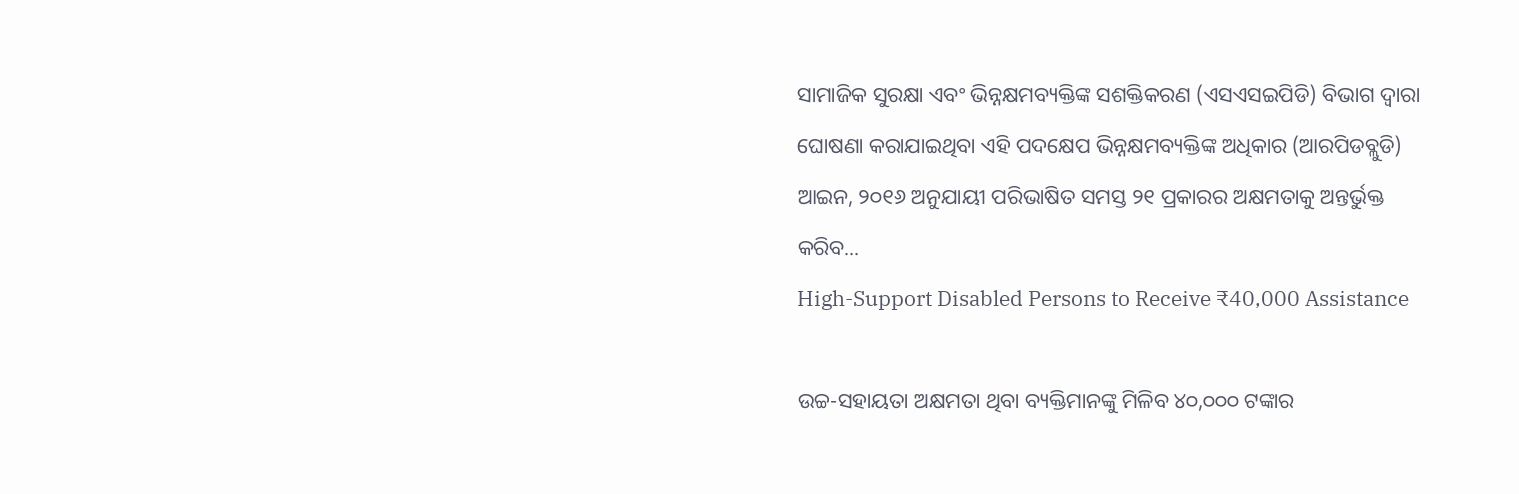ସାମାଜିକ ସୁରକ୍ଷା ଏବଂ ଭିନ୍ନକ୍ଷମବ୍ୟକ୍ତିଙ୍କ ସଶକ୍ତିକରଣ (ଏସଏସଇପିଡି) ବିଭାଗ ଦ୍ଵାରା ଘୋଷଣା କରାଯାଇଥିବା ଏହି ପଦକ୍ଷେପ ଭିନ୍ନକ୍ଷମବ୍ୟକ୍ତିଙ୍କ ଅଧିକାର (ଆରପିଡବ୍ଲୁଡି) ଆଇନ, ୨୦୧୬ ଅନୁଯାୟୀ ପରିଭାଷିତ ସମସ୍ତ ୨୧ ପ୍ରକାରର ଅକ୍ଷମତାକୁ ଅନ୍ତର୍ଭୁକ୍ତ କରିବ...
High-Support Disabled Persons to Receive ₹40,000 Assistance

ଉଚ୍ଚ-ସହାୟତା ଅକ୍ଷମତା ଥିବା ବ୍ୟକ୍ତିମାନଙ୍କୁ ମିଳିବ ୪୦,୦୦୦ ଟଙ୍କାର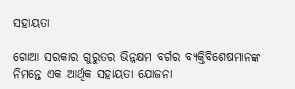ସହାୟତା

ଗୋଆ ସରକାର ଗୁରୁତର ଭିନ୍ନକ୍ଷମ ବର୍ଗର ବ୍ୟକ୍ତିବିଶେଷମାନଙ୍କ ନିମନ୍ତେ ଏକ ଆର୍ଥିକ ସହାୟତା ଯୋଜନା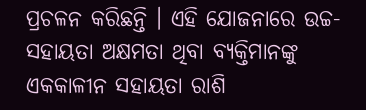ପ୍ରଚଳନ କରିଛନ୍ତି । ଏହି ଯୋଜନାରେ ଉଚ୍ଚ-ସହାୟତା ଅକ୍ଷମତା ଥିବା ବ୍ୟକ୍ତିମାନଙ୍କୁ ଏକକାଳୀନ ସହାୟତା ରାଶି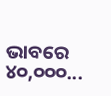ଭାବରେ ୪୦,୦୦୦...